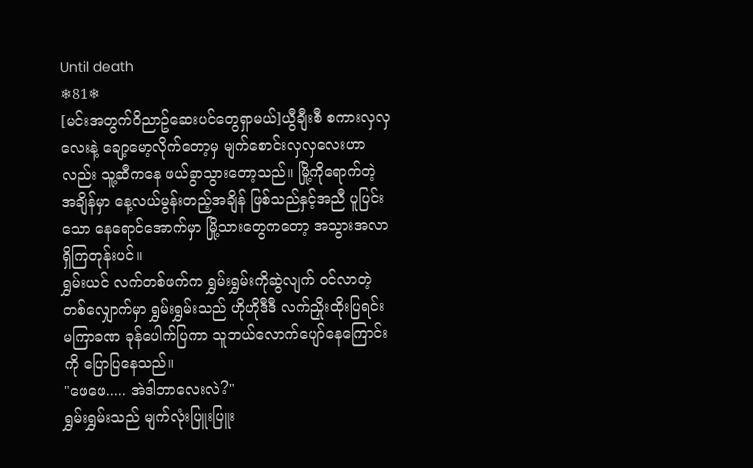Until death
❄81❄
[မင်းအတွက်ဝိညာဥ်ဆေးပင်တွေရှာမယ်]ယွီချီးစီ စကားလှလှလေးနဲ့ ချော့မော့လိုက်တော့မှ မျက်စောင်းလှလှလေးဟာလည်း သူ့ဆီကနေ ဖယ်ခွာသွားတော့သည်။ မြို့ကိုရောက်တဲ့ အချိန်မှာ နေ့လယ်မွန်းတည့်အချိန် ဖြစ်သည်နှင့်အညီ ပူပြင်းသော နေရောင်အောက်မှာ မြို့သားတွေကတော့ အသွားအလာ ရှိကြတုန်းပင်။
ရွှမ်းယင် လက်တစ်ဖက်က ရွှမ်းရွှမ်းကိုဆွဲလျက် ဝင်လာတဲ့ တစ်လျှောက်မှာ ရွှမ်းရွှမ်းသည် ဟိုဟိုဒီဒီ လက်ညှိုးထိုးပြရင်း မကြာခဏ ခုန်ပေါက်ပြကာ သူဘယ်လောက်ပျော်နေကြောင်းကို ပြောပြနေသည်။
"ဖေဖေ..... အဲဒါဘာလေးလဲ?"
ရွှမ်းရွှမ်းသည် မျက်လုံးပြူးပြူး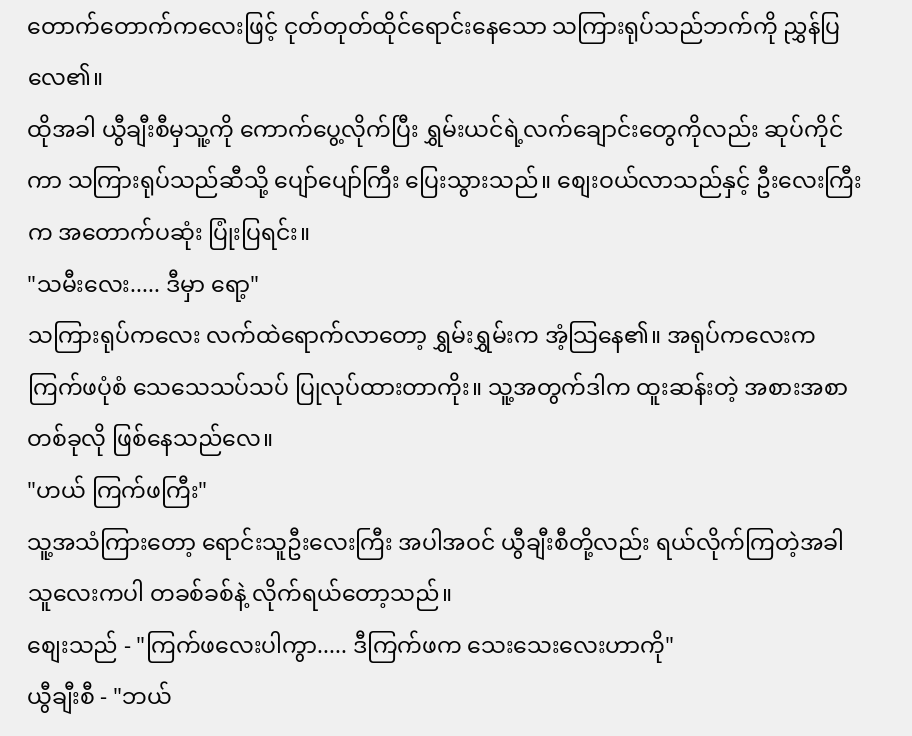တောက်တောက်ကလေးဖြင့် ငုတ်တုတ်ထိုင်ရောင်းနေသော သကြားရုပ်သည်ဘက်ကို ညွှန်ပြလေ၏။
ထိုအခါ ယွီချီးစီမှသူ့ကို ကောက်ပွေ့လိုက်ပြီး ရွှမ်းယင်ရဲ့လက်ချောင်းတွေကိုလည်း ဆုပ်ကိုင်ကာ သကြားရုပ်သည်ဆီသို့ ပျော်ပျော်ကြီး ပြေးသွားသည်။ စျေးဝယ်လာသည်နှင့် ဦးလေးကြီးက အတောက်ပဆုံး ပြုံးပြရင်း။
"သမီးလေး..... ဒီမှာ ရော့"
သကြားရုပ်ကလေး လက်ထဲရောက်လာတော့ ရွှမ်းရွှမ်းက အံ့သြနေ၏။ အရုပ်ကလေးက ကြက်ဖပုံစံ သေသေသပ်သပ် ပြုလုပ်ထားတာကိုး။ သူ့အတွက်ဒါက ထူးဆန်းတဲ့ အစားအစာတစ်ခုလို ဖြစ်နေသည်လေ။
"ဟယ် ကြက်ဖကြီး"
သူ့အသံကြားတော့ ရောင်းသူဦးလေးကြီး အပါအဝင် ယွီချီးစီတို့လည်း ရယ်လိုက်ကြတဲ့အခါ သူလေးကပါ တခစ်ခစ်နဲ့ လိုက်ရယ်တော့သည်။
စျေးသည် - "ကြက်ဖလေးပါကွာ..... ဒီကြက်ဖက သေးသေးလေးဟာကို"
ယွီချီးစီ - "ဘယ်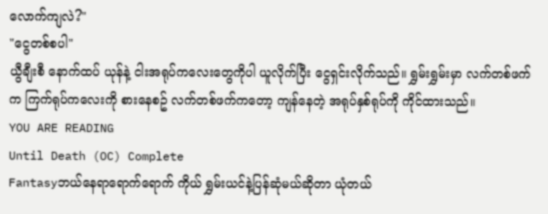လောက်ကျလဲ?"
"ငွေတစ်စပါ"
ယွီချီးစီ နောက်ထပ် ယုန်နဲ့ ငါးအရုပ်ကလေးတွေကိုပါ ယူလိုက်ပြီး ငွေရှင်းလိုက်သည်။ ရွှမ်းရွှမ်းမှာ လက်တစ်ဖက်က ကြက်ရုပ်ကလေးကို စားနေစဥ် လက်တစ်ဖက်ကတော့ ကျန်နေတဲ့ အရုပ်နှစ်ရုပ်ကို ကိုင်ထားသည်။
YOU ARE READING
Until Death (OC) Complete
Fantasyဘယ်နေရာရောက်ရောက် ကိုယ် ရွှမ်းယင်နဲ့ပြန်ဆုံမယ်ဆိုတာ ယုံတယ်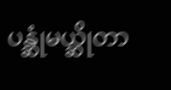ပန္ဆုံမယ္ဆိုတာ